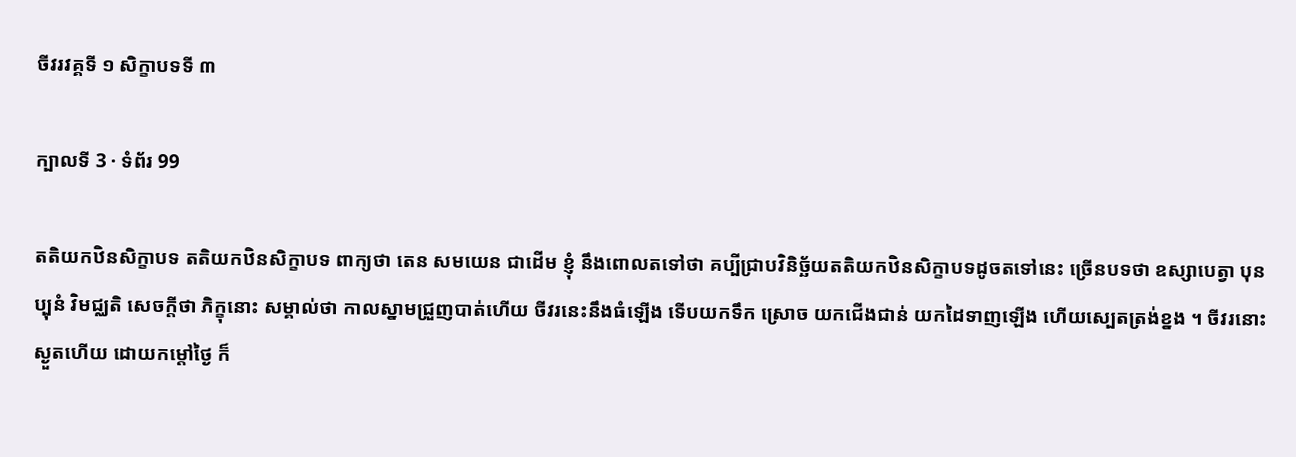ចីវរវគ្គទី ១ សិក្ខាបទទី ៣

ក្បាលទី 3 · ទំព័រ 99

តតិយកឋិនសិក្ខាបទ តតិយកឋិនសិក្ខាបទ ពាក្យថា តេន សមយេន ជាដើម ខ្ញុំ នឹងពោលតទៅថា គប្បីជ្រាបវិនិច្ឆ័យតតិយកឋិនសិក្ខាបទដូចតទៅនេះ ច្រើនបទថា ឧស្សាបេត្វា បុនប្បុនំ វិមជ្ឈតិ សេចក្តីថា ភិក្ខុនោះ សម្គាល់ថា កាលស្នាមជ្រួញបាត់ហើយ ចីវរនេះនឹងធំឡើង ទើបយកទឹក ស្រោច យកជើងជាន់ យកដៃទាញឡើង ហើយស្បេតត្រង់ខ្នង ។ ចីវរនោះ ស្ងួតហើយ ដោយកម្តៅថ្ងៃ ក៏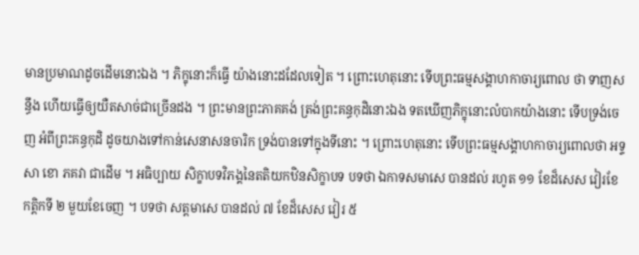មានប្រមាណដូចដើមនោះឯង ។ ភិក្ខុនោះក៏ធ្វើ យ៉ាងនោះដដែលទៀត ។ ព្រោះហេតុនោះ ទើបព្រះធម្មសង្គាហកាចារ្យពោល ថា ទាញសន្ធឹង ហើយធ្វើឲ្យយឺតសាច់ជាច្រើនដង ។ ព្រះមានព្រះភាគគង់ ត្រង់ព្រះគន្ធកុដិនោះឯង ទតឃើញភិក្ខុនោះលំបាកយ៉ាងនោះ ទើបទ្រង់ចេញ អំពីព្រះគន្ធកុដិ ដូចយាងទៅកាន់សេនាសនចារិក ទ្រង់បានទៅក្នុងទីនោះ ។ ព្រោះហេតុនោះ ទើបព្រះធម្មសង្គាហកាចារ្យពោលថា អទ្ទសា ខោ ភគវា ជាដើម ។ អធិប្បាយ សិក្ខាបទវិភង្គនៃតតិយកឋិនសិក្ខាបទ បទថា ឯកាទសមាសេ បានដល់ រហូត ១១ ខែដ៏សេស វៀរខែកត្តិកទី ២ មួយខែចេញ ។ បទថា សត្តមាសេ បានដល់ ៧ ខែដ៏សេស វៀរ ៥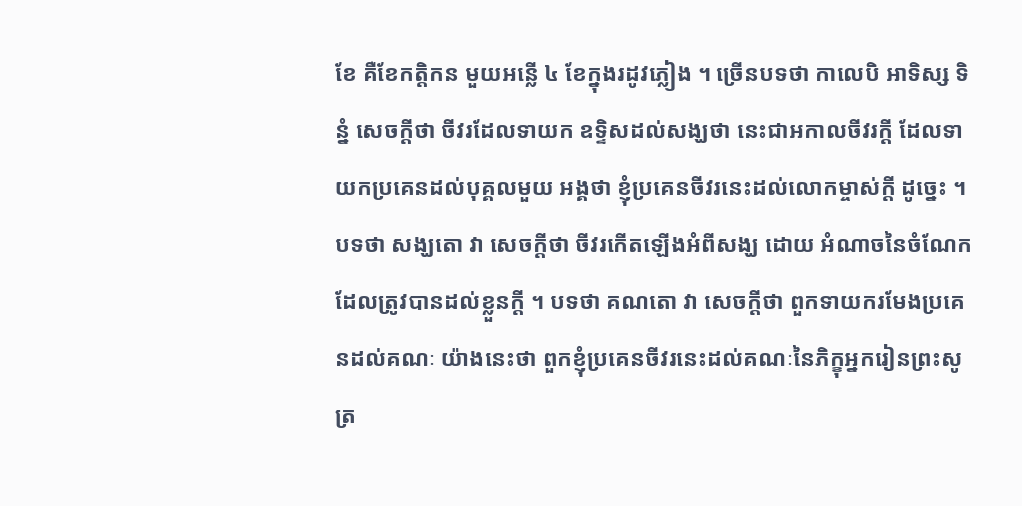ខែ គឺខែកត្តិកន មួយអន្លើ ៤ ខែក្នុងរដូវភ្លៀង ។ ច្រើនបទថា កាលេបិ អាទិស្ស ទិន្នំ សេចក្តីថា ចីវរដែលទាយក ឧទ្ទិសដល់សង្ឃថា នេះជាអកាលចីវរក្តី ដែលទាយកប្រគេនដល់បុគ្គលមួយ អង្គថា ខ្ញុំប្រគេនចីវរនេះដល់លោកម្ចាស់ក្តី ដូច្នេះ ។ បទថា សង្ឃតោ វា សេចក្តីថា ចីវរកើតឡើងអំពីសង្ឃ ដោយ អំណាចនៃចំណែកដែលត្រូវបានដល់ខ្លួនក្តី ។ បទថា គណតោ វា សេចក្តីថា ពួកទាយករមែងប្រគេនដល់គណៈ យ៉ាងនេះថា ពួកខ្ញុំប្រគេនចីវរនេះដល់គណៈនៃភិក្ខុអ្នករៀនព្រះសូត្រ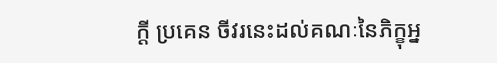ក្តី ប្រគេន ចីវរនេះដល់គណៈនៃភិក្ខុអ្ន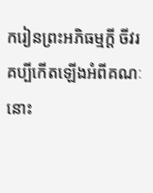ករៀនព្រះអភិធម្មក្តី ចីវរគប្បីកើតឡើងអំពីគណៈ នោះ